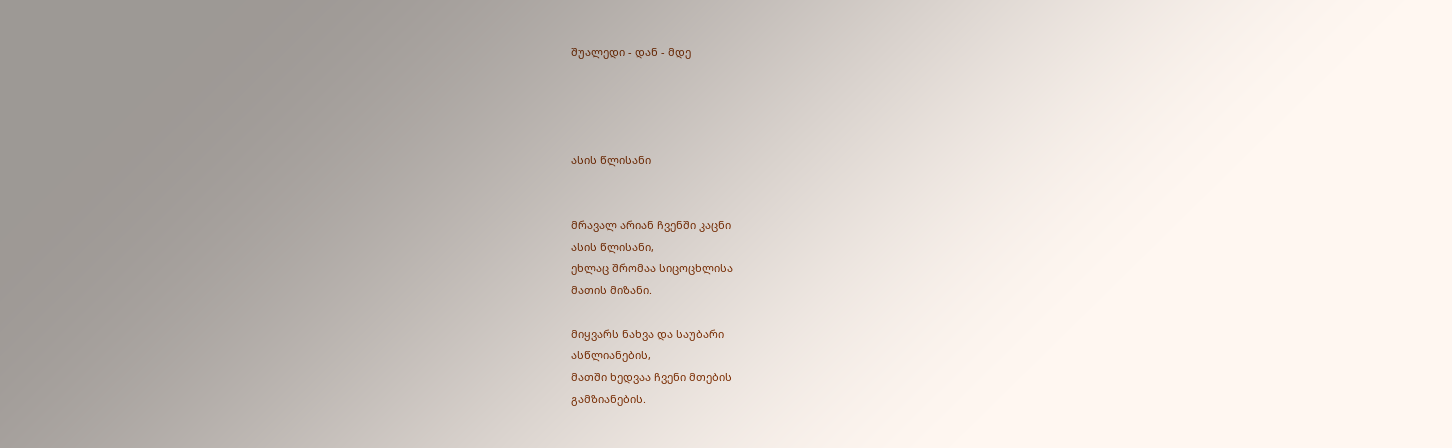შუალედი - დან - მდე




ასის წლისანი


მრავალ არიან ჩვენში კაცნი
ასის წლისანი,
ეხლაც შრომაა სიცოცხლისა
მათის მიზანი.

მიყვარს ნახვა და საუბარი
ასწლიანების,
მათში ხედვაა ჩვენი მთების
გამზიანების.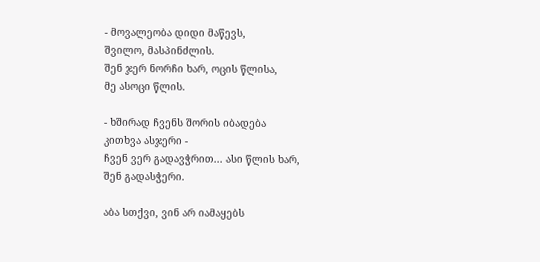- მოვალეობა დიდი მაწევს,
შვილო, მასპინძლის.
შენ ჯერ ნორჩი ხარ, ოცის წლისა,
მე ასოცი წლის.

- ხშირად ჩვენს შორის იბადება
კითხვა ასჯერი -
ჩვენ ვერ გადავჭრით... ასი წლის ხარ,
შენ გადასჭერი.

აბა სთქვი, ვინ არ იამაყებს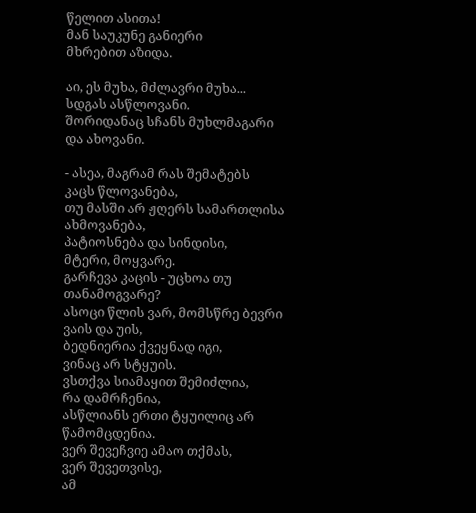წელით ასითა!
მან საუკუნე განიერი
მხრებით აზიდა.

აი, ეს მუხა, მძლავრი მუხა...
სდგას ასწლოვანი.
შორიდანაც სჩანს მუხლმაგარი
და ახოვანი.

- ასეა, მაგრამ რას შემატებს
კაცს წლოვანება,
თუ მასში არ ჟღერს სამართლისა
ახმოვანება,
პატიოსნება და სინდისი,
მტერი, მოყვარე.
გარჩევა კაცის - უცხოა თუ
თანამოგვარე?
ასოცი წლის ვარ, მომსწრე ბევრი
ვაის და უის,
ბედნიერია ქვეყნად იგი,
ვინაც არ სტყუის.
ვსთქვა სიამაყით შემიძლია,
რა დამრჩენია,
ასწლიანს ერთი ტყუილიც არ
წამომცდენია.
ვერ შევეჩვიე ამაო თქმას,
ვერ შევეთვისე,
ამ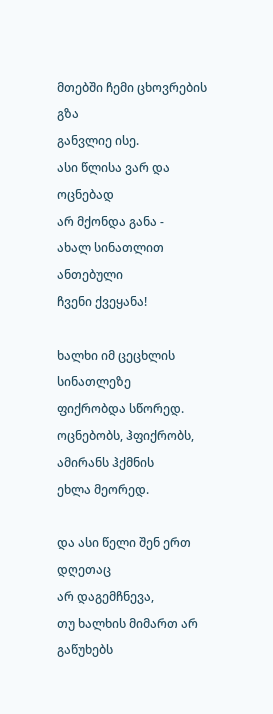მთებში ჩემი ცხოვრების გზა
განვლიე ისე.
ასი წლისა ვარ და ოცნებად
არ მქონდა განა -
ახალ სინათლით ანთებული
ჩვენი ქვეყანა!

ხალხი იმ ცეცხლის სინათლეზე
ფიქრობდა სწორედ.
ოცნებობს, ჰფიქრობს, ამირანს ჰქმნის
ეხლა მეორედ.

და ასი წელი შენ ერთ დღეთაც
არ დაგემჩნევა,
თუ ხალხის მიმართ არ გაწუხებს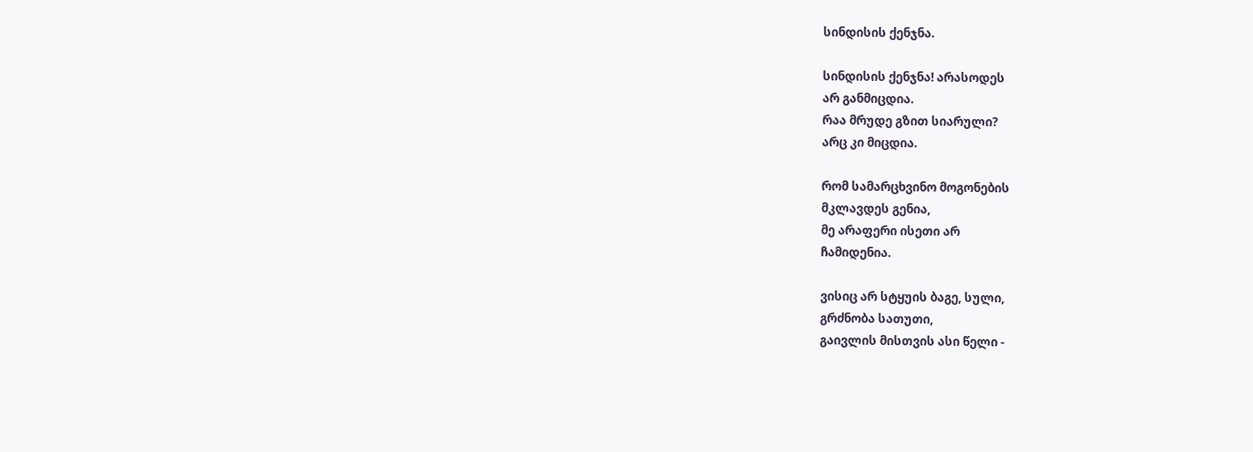სინდისის ქენჯნა.

სინდისის ქენჯნა! არასოდეს
არ განმიცდია.
რაა მრუდე გზით სიარული?
არც კი მიცდია.

რომ სამარცხვინო მოგონების
მკლავდეს გენია,
მე არაფერი ისეთი არ
ჩამიდენია.

ვისიც არ სტყუის ბაგე, სული,
გრძნობა სათუთი,
გაივლის მისთვის ასი წელი -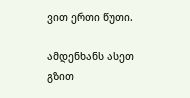ვით ერთი წუთი.

ამდენხანს ასეთ გზით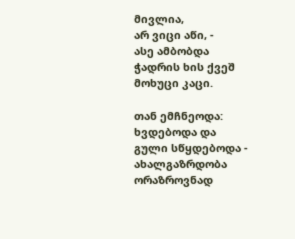მივლია,
არ ვიცი აწი, -
ასე ამბობდა ჭადრის ხის ქვეშ
მოხუცი კაცი.

თან ემჩნეოდა: ხვდებოდა და
გული სწყდებოდა -
ახალგაზრდობა ორაზროვნად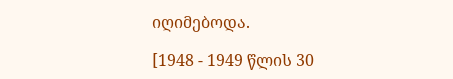იღიმებოდა.

[1948 - 1949 წლის 30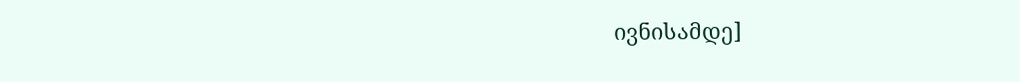ივნისამდე]